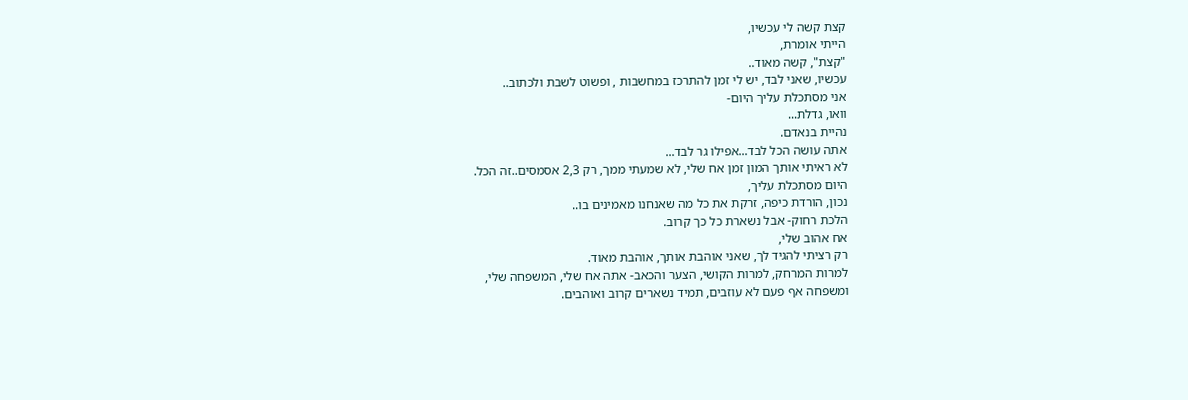קצת קשה לי עכשיו,
הייתי אומרת,
"קצת", קשה מאוד..
עכשיו, שאני לבד, יש לי זמן להתרכז במחשבות , ופשוט לשבת ולכתוב..
אני מסתכלת עליך היום-
וואו, גדלת...
נהיית בנאדם.
אתה עושה הכל לבד...אפילו גר לבד...
לא ראיתי אותך המון זמן אח שלי, לא שמעתי ממך, רק 2,3 אסמסים..זה הכל.
היום מסתכלת עליך,
נכון, הורדת כיפה, זרקת את כל מה שאנחנו מאמינים בו..
הלכת רחוק- אבל נשארת כל כך קרוב.
אח אהוב שלי,
רק רציתי להגיד לך, שאני אוהבת אותך, אוהבת מאוד.
למרות המרחק, למרות הקושי, הצער והכאב- אתה אח שלי, המשפחה שלי,
ומשפחה אף פעם לא עוזבים, תמיד נשארים קרוב ואוהבים.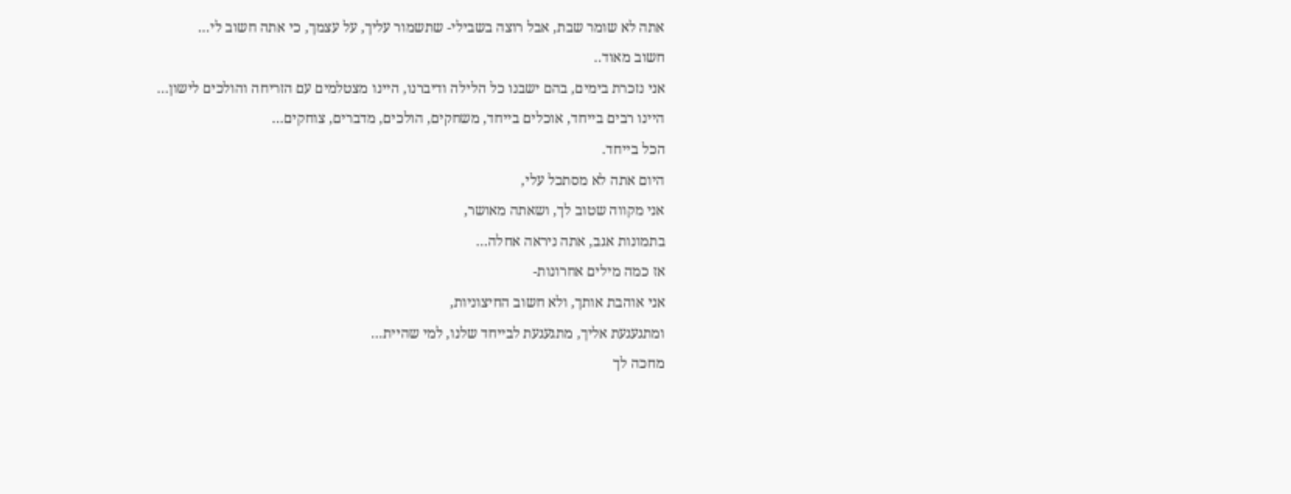אתה לא שומר שבת, אבל רוצה בשבילי- שתשמור עליך, על עצמך, כי אתה חשוב לי...
חשוב מאוד..
אני נזכרת בימים, בהם ישבנו כל הלילה ודיברנו, היינו מצטלמים עם הזריחה והולכים לישון...
היינו רבים בייחד, אוכלים בייחד, משחקים, הולכים, מדברים, צוחקים...
הכל בייחד.
היום אתה לא מסתכל עלי,
אני מקווה שטוב לך, ושאתה מאושר,
בתמונות אגב, אתה ניראה אחלה...
אז כמה מילים אחרונות-
אני אוהבת אותך, ולא חשוב החיצוניות,
ומתגעגעת אליך, מתגעגעת לבייחד שלנו, למי שהיית...
מחכה לך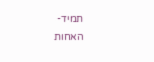תמיד-
האחות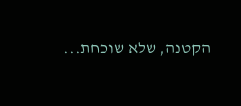הקטנה, שלא שוכחת...